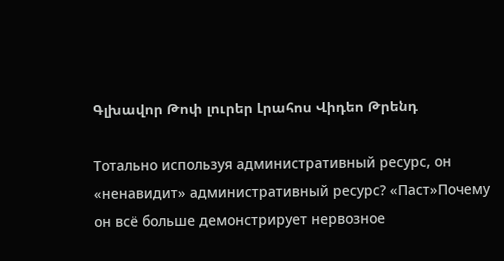Գլխավոր Թոփ լուրեր Լրահոս Վիդեո Թրենդ

Тотально используя административный ресурс, он «ненавидит» административный ресурс? «Паст»Почему он всё больше демонстрирует нервозное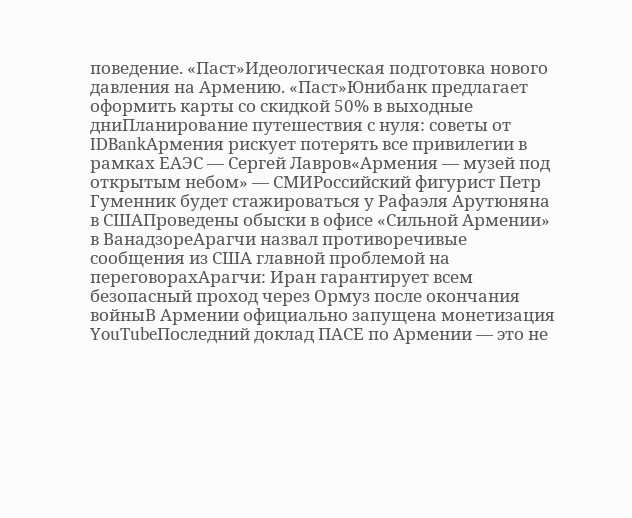поведение. «Паст»Идеологическая подготовка нового давления на Армению. «Паст»Юнибанк предлагает оформить карты со скидкой 50% в выходные дниПланирование путешествия с нуля: советы от IDBankАрмения рискует потерять все привилегии в рамках ЕАЭС — Сергей Лавров«Армения — музей под открытым небом» — СМИРоссийский фигурист Петр Гуменник будет стажироваться у Рафаэля Арутюняна в СШАПроведены обыски в офисе «Сильной Армении» в ВанадзореАрагчи назвал противоречивые сообщения из США главной проблемой на переговорахАрагчи: Иран гарантирует всем безопасный проход через Ормуз после окончания войныВ Армении официально запущена монетизация YouTubeПоследний доклад ПАСЕ по Армении — это не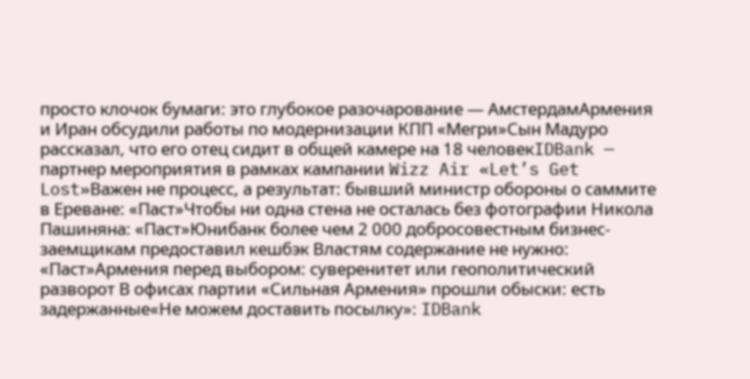просто клочок бумаги: это глубокое разочарование — АмстердамАрмения и Иран обсудили работы по модернизации КПП «Мегри»Сын Мадуро рассказал, что его отец сидит в общей камере на 18 человекIDBank — партнер мероприятия в рамках кампании Wizz Air «Let’s Get Lost»Важен не процесс, а результат: бывший министр обороны о саммите в Ереване: «Паст»Чтобы ни одна стена не осталась без фотографии Никола Пашиняна: «Паст»Юнибанк более чем 2 000 добросовестным бизнес-заемщикам предоставил кешбэк Властям содержание не нужно: «Паст»Армения перед выбором: суверенитет или геополитический разворот В офисах партии «Сильная Армения» прошли обыски: есть задержанные«Не можем доставить посылку»: IDBank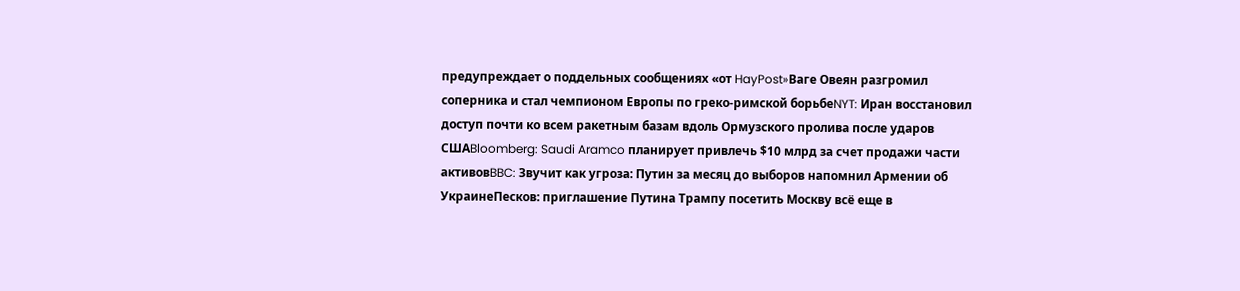предупреждает о поддельных сообщениях «от HayPost»Ваге Овеян разгромил соперника и стал чемпионом Европы по греко-римской борьбеNYT: Иран восстановил доступ почти ко всем ракетным базам вдоль Ормузского пролива после ударов СШАBloomberg: Saudi Aramco планирует привлечь $10 млрд за счет продажи части активовBBC: Звучит как угроза: Путин за месяц до выборов напомнил Армении об УкраинеПесков: приглашение Путина Трампу посетить Москву всё еще в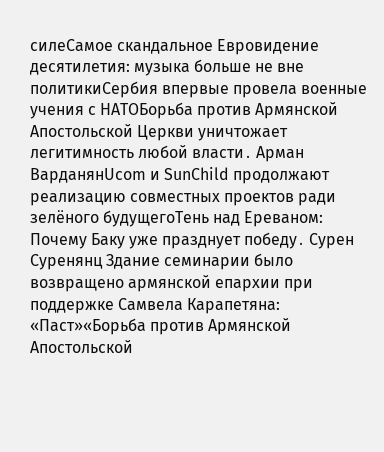силеСамое скандальное Евровидение десятилетия: музыка больше не вне политикиСербия впервые провела военные учения с НАТОБорьба против Армянской Апостольской Церкви уничтожает легитимность любой власти․ Арман ВарданянUcom и SunChild продолжают реализацию совместных проектов ради зелёного будущегоТень над Ереваном: Почему Баку уже празднует победу․ Сурен Суренянц Здание семинарии было возвращено армянской епархии при поддержке Самвела Карапетяна: «Паст»«Борьба против Армянской Апостольской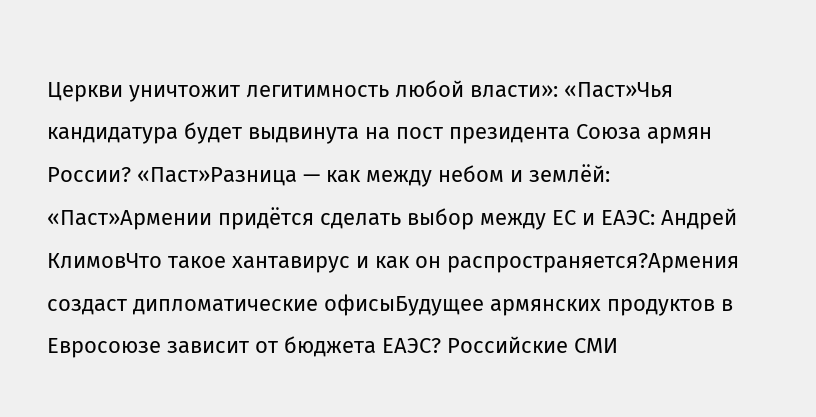Церкви уничтожит легитимность любой власти»: «Паст»Чья кандидатура будет выдвинута на пост президента Союза армян России? «Паст»Разница — как между небом и землёй: «Паст»Армении придётся сделать выбор между ЕС и ЕАЭС: Андрей КлимовЧто такое хантавирус и как он распространяется?Армения создаст дипломатические офисыБудущее армянских продуктов в Евросоюзе зависит от бюджета ЕАЭС? Российские СМИ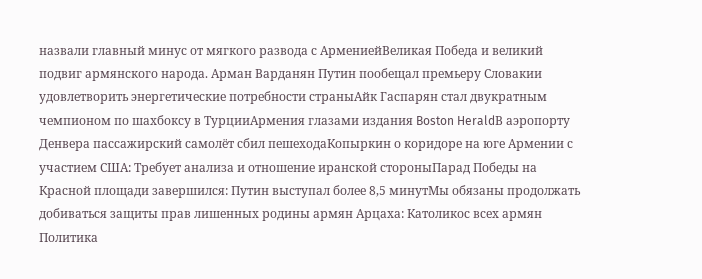назвали главный минус от мягкого развода с АрмениейВеликая Победа и великий подвиг армянского народа. Арман Варданян Путин пообещал премьеру Словакии удовлетворить энергетические потребности страныАйк Гаспарян стал двукратным чемпионом по шахбоксу в ТурцииАрмения глазами издания Boston HeraldВ аэропорту Денвера пассажирский самолёт сбил пешеходаКопыркин о коридоре на юге Армении с участием США: Требует анализа и отношение иранской стороныПарад Победы на Красной площади завершился: Путин выступал более 8,5 минутМы обязаны продолжать добиваться защиты прав лишенных родины армян Арцаха: Католикос всех армян
Политика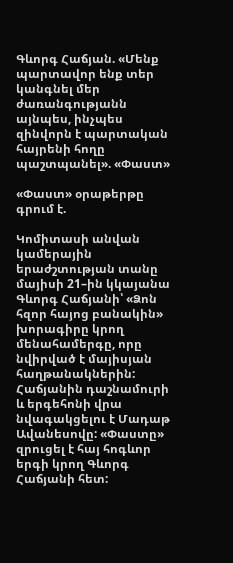Գևորգ Հաճյան. «Մենք պարտավոր ենք տեր կանգնել մեր ժառանգությանն այնպես, ինչպես զինվորն է պարտական հայրենի հողը պաշտպանել». «Փաստ»

«Փաստ» օրաթերթը գրում է.

Կոմիտասի անվան կամերային երաժշտության տանը մայիսի 21–ին կկայանա Գևորգ Հաճյանի՝ «Ձոն հզոր հայոց բանակին» խորագիրը կրող մենահամերգը, որը նվիրված է մայիսյան հաղթանակներին: Հաճյանին դաշնամուրի և երգեհոնի վրա նվագակցելու է Մադաթ Ավանեսովը: «Փաստը» զրուցել է հայ հոգևոր երգի կրող Գևորգ Հաճյանի հետ: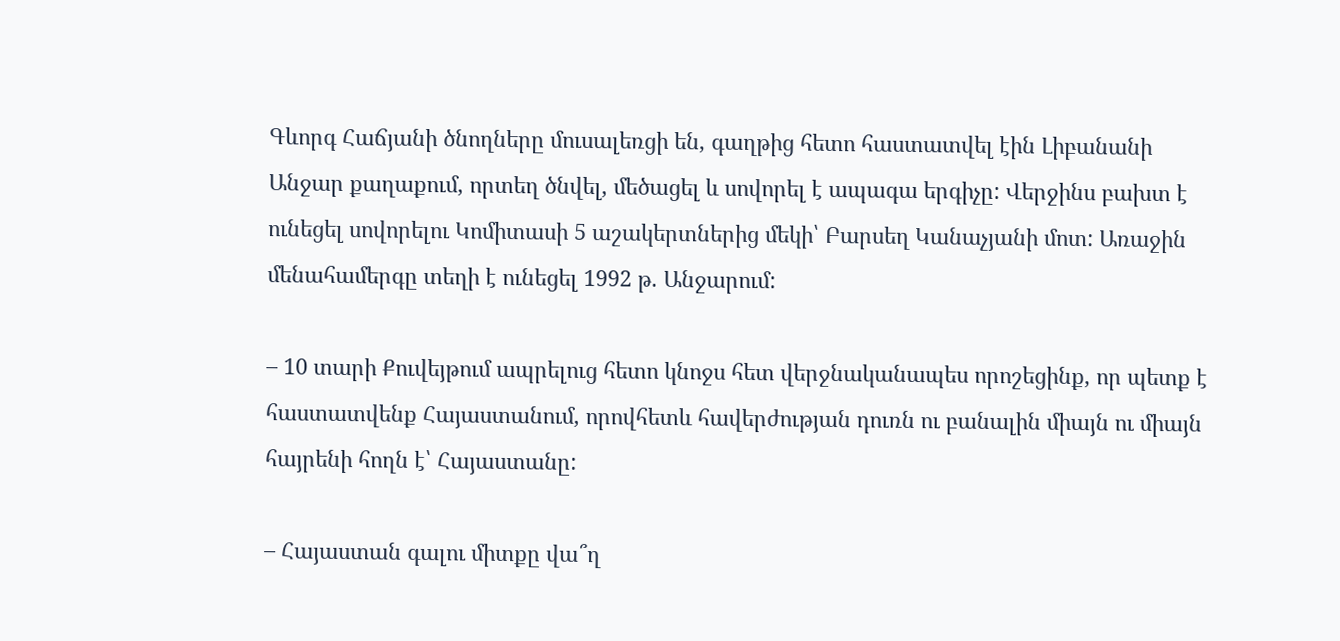Գևորգ Հաճյանի ծնողները մուսալեռցի են, գաղթից հետո հաստատվել էին Լիբանանի Անջար քաղաքում, որտեղ ծնվել, մեծացել և սովորել է ապագա երգիչը: Վերջինս բախտ է ունեցել սովորելու Կոմիտասի 5 աշակերտներից մեկի՝ Բարսեղ Կանաչյանի մոտ: Առաջին մենահամերգը տեղի է ունեցել 1992 թ. Անջարում:

– 10 տարի Քուվեյթում ապրելուց հետո կնոջս հետ վերջնականապես որոշեցինք, որ պետք է հաստատվենք Հայաստանում, որովհետև հավերժության դուռն ու բանալին միայն ու միայն հայրենի հողն է՝ Հայաստանը:

– Հայաստան գալու միտքը վա՞ղ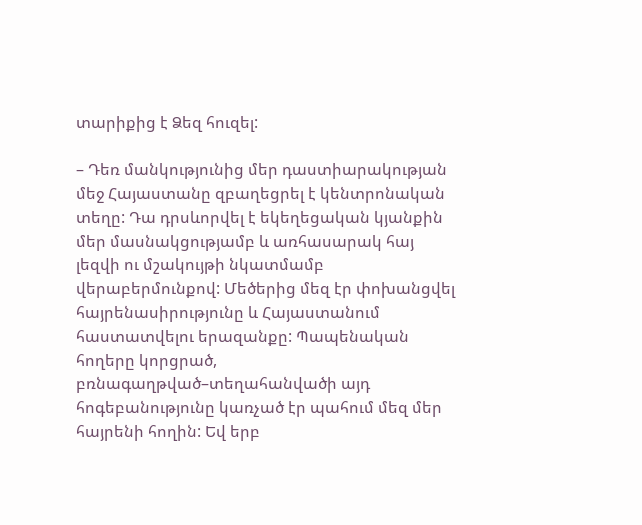տարիքից է Ձեզ հուզել:

– Դեռ մանկությունից մեր դաստիարակության մեջ Հայաստանը զբաղեցրել է կենտրոնական տեղը: Դա դրսևորվել է եկեղեցական կյանքին մեր մասնակցությամբ և առհասարակ հայ լեզվի ու մշակույթի նկատմամբ վերաբերմունքով: Մեծերից մեզ էր փոխանցվել հայրենասիրությունը և Հայաստանում հաստատվելու երազանքը: Պապենական հողերը կորցրած, բռնագաղթված–տեղահանվածի այդ հոգեբանությունը կառչած էր պահում մեզ մեր հայրենի հողին: Եվ երբ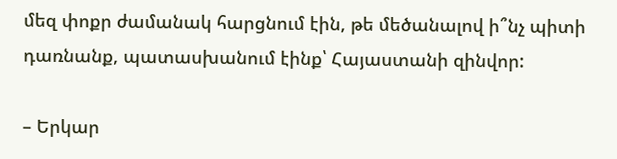մեզ փոքր ժամանակ հարցնում էին, թե մեծանալով ի՞նչ պիտի դառնանք, պատասխանում էինք՝ Հայաստանի զինվոր:

– Երկար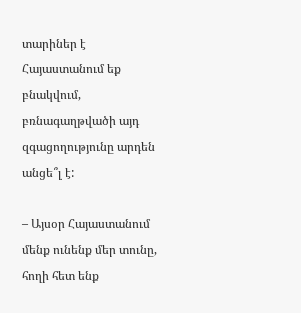տարիներ է Հայաստանում եք բնակվում, բռնագաղթվածի այդ զգացողությունը արդեն անցե՞լ է:

– Այսօր Հայաստանում մենք ունենք մեր տունը, հողի հետ ենք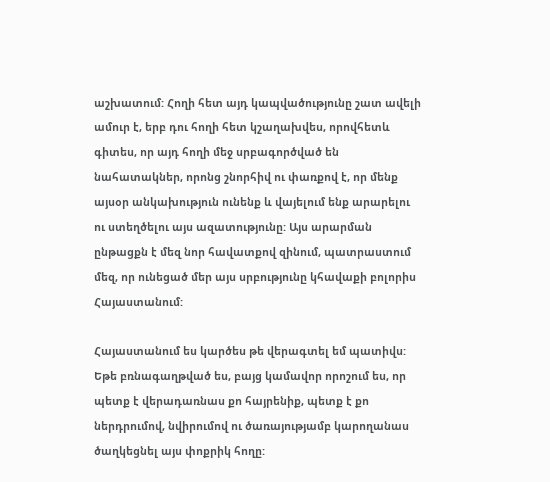աշխատում: Հողի հետ այդ կապվածությունը շատ ավելի ամուր է, երբ դու հողի հետ կշաղախվես, որովհետև գիտես, որ այդ հողի մեջ սրբագործված են նահատակներ, որոնց շնորհիվ ու փառքով է, որ մենք այսօր անկախություն ունենք և վայելում ենք արարելու ու ստեղծելու այս ազատությունը: Այս արարման ընթացքն է մեզ նոր հավատքով զինում, պատրաստում մեզ, որ ունեցած մեր այս սրբությունը կհավաքի բոլորիս Հայաստանում:

Հայաստանում ես կարծես թե վերագտել եմ պատիվս: Եթե բռնագաղթված ես, բայց կամավոր որոշում ես, որ պետք է վերադառնաս քո հայրենիք, պետք է քո ներդրումով, նվիրումով ու ծառայությամբ կարողանաս ծաղկեցնել այս փոքրիկ հողը: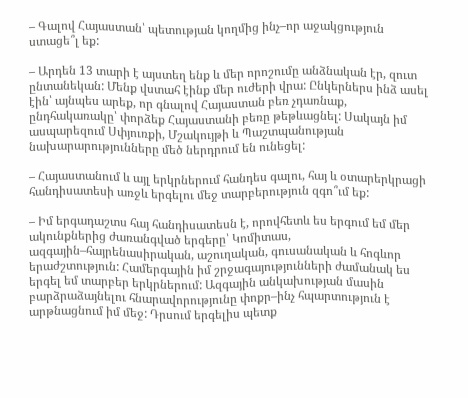– Գալով Հայաստան՝ պետության կողմից ինչ–որ աջակցություն ստացե՞լ եք:

– Արդեն 13 տարի է այստեղ ենք և մեր որոշումը անձնական էր, զուտ ընտանեկան: Մենք վստահ էինք մեր ուժերի վրա: Ընկերներս ինձ ասել էին՝ այնպես արեք, որ գնալով Հայաստան բեռ չդառնաք, ընդհակառակը՝ փորձեք Հայաստանի բեռը թեթևացնել: Սակայն իմ ասպարեզում Սփյուռքի, Մշակույթի և Պաշտպանության նախարարությունները մեծ ներդրում են ունեցել:

– Հայաստանում և այլ երկրներում հանդես գալու, հայ և օտարերկրացի հանդիսատեսի առջև երգելու մեջ տարբերություն զգո՞ւմ եք:

– Իմ երգադաշտս հայ հանդիսատեսն է, որովհետև ես երգում եմ մեր ակունքներից ժառանգված երգերը՝ Կոմիտաս, ազգային–հայրենասիրական, աշուղական, գուսանական և հոգևոր երաժշտություն: Համերգային իմ շրջագայությունների ժամանակ ես երգել եմ տարբեր երկրներում: Ազգային անկախության մասին բարձրաձայնելու հնարավորությունը փոքր–ինչ հպարտություն է արթնացնում իմ մեջ: Դրսում երգելիս պետք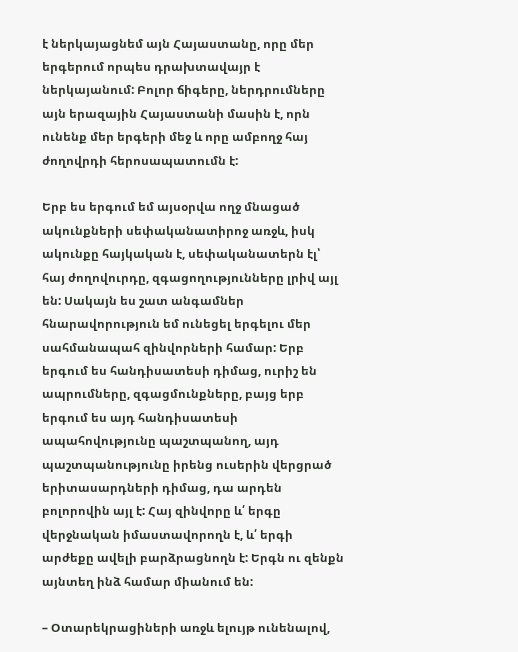է ներկայացնեմ այն Հայաստանը, որը մեր երգերում որպես դրախտավայր է ներկայանում: Բոլոր ճիգերը, ներդրումները այն երազային Հայաստանի մասին է, որն ունենք մեր երգերի մեջ և որը ամբողջ հայ ժողովրդի հերոսապատումն է:

Երբ ես երգում եմ այսօրվա ողջ մնացած ակունքների սեփականատիրոջ առջև, իսկ ակունքը հայկական է, սեփականատերն էլ՝ հայ ժողովուրդը, զգացողությունները լրիվ այլ են: Սակայն ես շատ անգամներ հնարավորություն եմ ունեցել երգելու մեր սահմանապահ զինվորների համար: Երբ երգում ես հանդիսատեսի դիմաց, ուրիշ են ապրումները, զգացմունքները, բայց երբ երգում ես այդ հանդիսատեսի ապահովությունը պաշտպանող, այդ պաշտպանությունը իրենց ուսերին վերցրած երիտասարդների դիմաց, դա արդեն բոլորովին այլ է: Հայ զինվորը և՛ երգը վերջնական իմաստավորողն է, և՛ երգի արժեքը ավելի բարձրացնողն է: Երգն ու զենքն այնտեղ ինձ համար միանում են:

– Օտարեկրացիների առջև ելույթ ունենալով,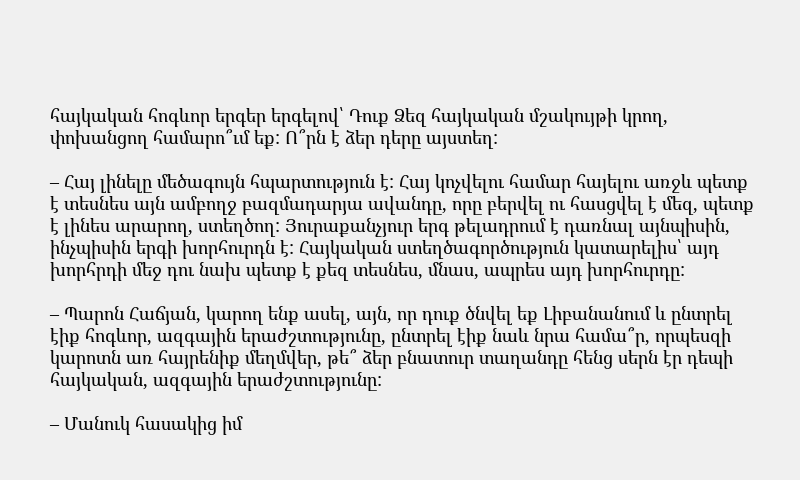հայկական հոգևոր երգեր երգելով՝ Դուք Ձեզ հայկական մշակույթի կրող, փոխանցող համարո՞ւմ եք: Ո՞րն է ձեր դերը այստեղ:

– Հայ լինելը մեծագույն հպարտություն է: Հայ կոչվելու համար հայելու առջև պետք է տեսնես այն ամբողջ բազմադարյա ավանդը, որը բերվել ու հասցվել է մեզ, պետք է լինես արարող, ստեղծող: Յուրաքանչյուր երգ թելադրում է դառնալ այնպիսին, ինչպիսին երգի խորհուրդն է: Հայկական ստեղծագործություն կատարելիս՝ այդ խորհրդի մեջ դու նախ պետք է քեզ տեսնես, մնաս, ապրես այդ խորհուրդը:

– Պարոն Հաճյան, կարող ենք ասել, այն, որ դուք ծնվել եք Լիբանանում և ընտրել էիք հոգևոր, ազգային երաժշտությունը, ընտրել էիք նաև նրա համա՞ր, որպեսզի կարոտն առ հայրենիք մեղմվեր, թե՞ ձեր բնատուր տաղանդը հենց սերն էր դեպի հայկական, ազգային երաժշտությունը:

– Մանուկ հասակից իմ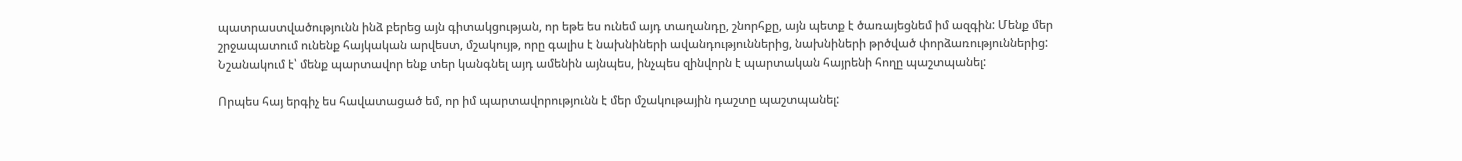պատրաստվածությունն ինձ բերեց այն գիտակցության, որ եթե ես ունեմ այդ տաղանդը, շնորհքը, այն պետք է ծառայեցնեմ իմ ազգին: Մենք մեր շրջապատում ունենք հայկական արվեստ, մշակույթ, որը գալիս է նախնիների ավանդություններից, նախնիների թրծված փորձառություններից: Նշանակում է՝ մենք պարտավոր ենք տեր կանգնել այդ ամենին այնպես, ինչպես զինվորն է պարտական հայրենի հողը պաշտպանել:

Որպես հայ երգիչ ես հավատացած եմ, որ իմ պարտավորությունն է մեր մշակութային դաշտը պաշտպանել: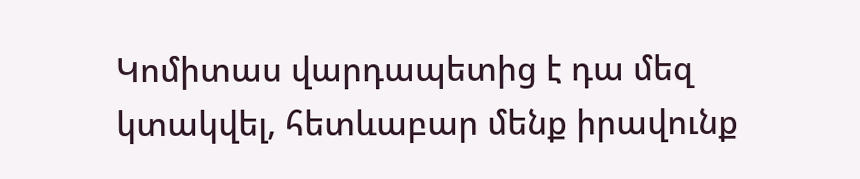Կոմիտաս վարդապետից է դա մեզ կտակվել, հետևաբար մենք իրավունք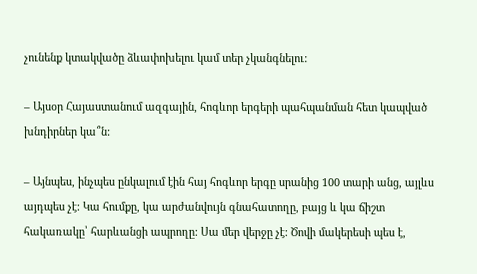չունենք կտակվածը ձևափոխելու կամ տեր չկանգնելու:

– Այսօր Հայաստանում ազգային, հոգևոր երգերի պահպանման հետ կապված խնդիրներ կա՞ն:

– Այնպես, ինչպես ընկալում էին հայ հոգևոր երգը սրանից 100 տարի անց, այլևս այդպես չէ: Կա հումքը, կա արժանվույն գնահատողը, բայց և կա ճիշտ հակառակը՝ հարևանցի ապրողը: Սա մեր վերջը չէ: Ծովի մակերեսի պես է,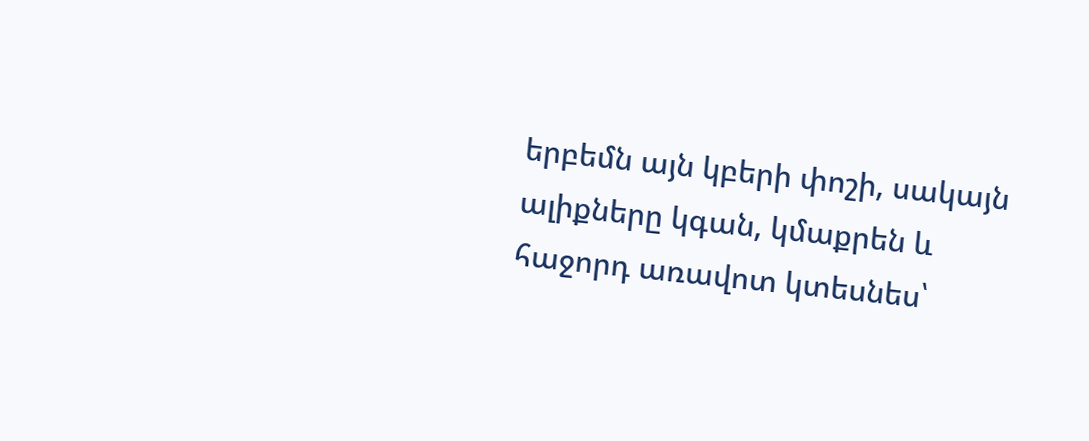երբեմն այն կբերի փոշի, սակայն ալիքները կգան, կմաքրեն և հաջորդ առավոտ կտեսնես՝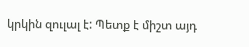կրկին զուլալ է: Պետք է միշտ այդ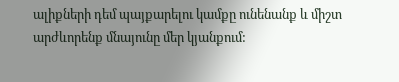ալիքների դեմ պայքարելու կամքը ունենանք և միշտ արժևորենք մնայունը մեր կյանքում: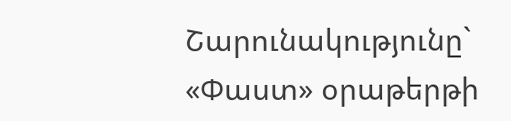Շարունակությունը` «Փաստ» օրաթերթի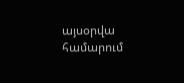այսօրվա համարում